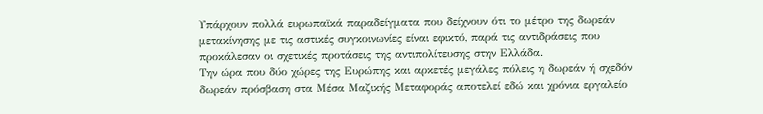Υπάρχουν πολλά ευρωπαϊκά παραδείγματα που δείχνουν ότι το μέτρο της δωρεάν μετακίνησης με τις αστικές συγκοινωνίες είναι εφικτό, παρά τις αντιδράσεις που προκάλεσαν οι σχετικές προτάσεις της αντιπολίτευσης στην Ελλάδα.
Την ώρα που δύο χώρες της Ευρώπης και αρκετές μεγάλες πόλεις η δωρεάν ή σχεδόν δωρεάν πρόσβαση στα Μέσα Μαζικής Μεταφοράς αποτελεί εδώ και χρόνια εργαλείο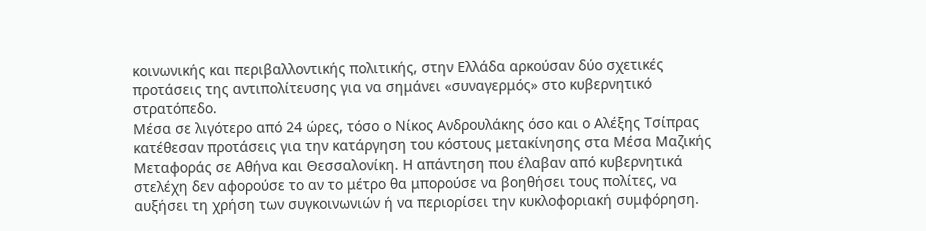κοινωνικής και περιβαλλοντικής πολιτικής, στην Ελλάδα αρκούσαν δύο σχετικές προτάσεις της αντιπολίτευσης για να σημάνει «συναγερμός» στο κυβερνητικό στρατόπεδο.
Μέσα σε λιγότερο από 24 ώρες, τόσο ο Νίκος Ανδρουλάκης όσο και ο Αλέξης Τσίπρας κατέθεσαν προτάσεις για την κατάργηση του κόστους μετακίνησης στα Μέσα Μαζικής Μεταφοράς σε Αθήνα και Θεσσαλονίκη. Η απάντηση που έλαβαν από κυβερνητικά στελέχη δεν αφορούσε το αν το μέτρο θα μπορούσε να βοηθήσει τους πολίτες, να αυξήσει τη χρήση των συγκοινωνιών ή να περιορίσει την κυκλοφοριακή συμφόρηση.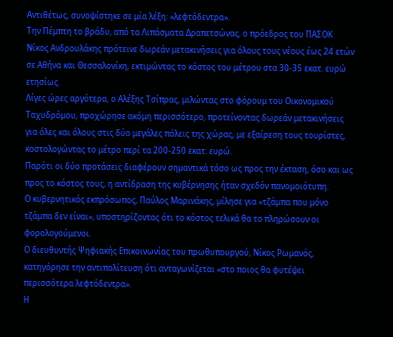Αντιθέτως, συνοψίστηκε σε μία λέξη: «λεφτόδεντρα».
Την Πέμπτη το βράδυ, από τα Λιπάσματα Δραπετσώνας, ο πρόεδρος του ΠΑΣΟΚ Νίκος Ανδρουλάκης πρότεινε δωρεάν μετακινήσεις για όλους τους νέους έως 24 ετών σε Αθήνα και Θεσσαλονίκη, εκτιμώντας το κόστος του μέτρου στα 30-35 εκατ. ευρώ ετησίως.
Λίγες ώρες αργότερα, ο Αλέξης Τσίπρας, μιλώντας στο φόρουμ του Οικονομικού Ταχυδρόμου, προχώρησε ακόμη περισσότερο, προτείνοντας δωρεάν μετακινήσεις για όλες και όλους στις δύο μεγάλες πόλεις της χώρας, με εξαίρεση τους τουρίστες, κοστολογώντας το μέτρο περί τα 200-250 εκατ. ευρώ.
Παρότι οι δύο προτάσεις διαφέρουν σημαντικά τόσο ως προς την έκταση, όσο και ως προς το κόστος τους, η αντίδραση της κυβέρνησης ήταν σχεδόν πανομοιότυπη.
Ο κυβερνητικός εκπρόσωπος, Παύλος Μαρινάκης, μίλησε για «τζάμπα που μόνο τζάμπα δεν είναι», υποστηρίζοντας ότι το κόστος τελικά θα το πληρώσουν οι φορολογούμενοι.
Ο διευθυντής Ψηφιακής Επικοινωνίας του πρωθυπουργού, Νίκος Ρωμανός, κατηγόρησε την αντιπολίτευση ότι ανταγωνίζεται «στο ποιος θα φυτέψει περισσότερα λεφτόδεντρα».
Η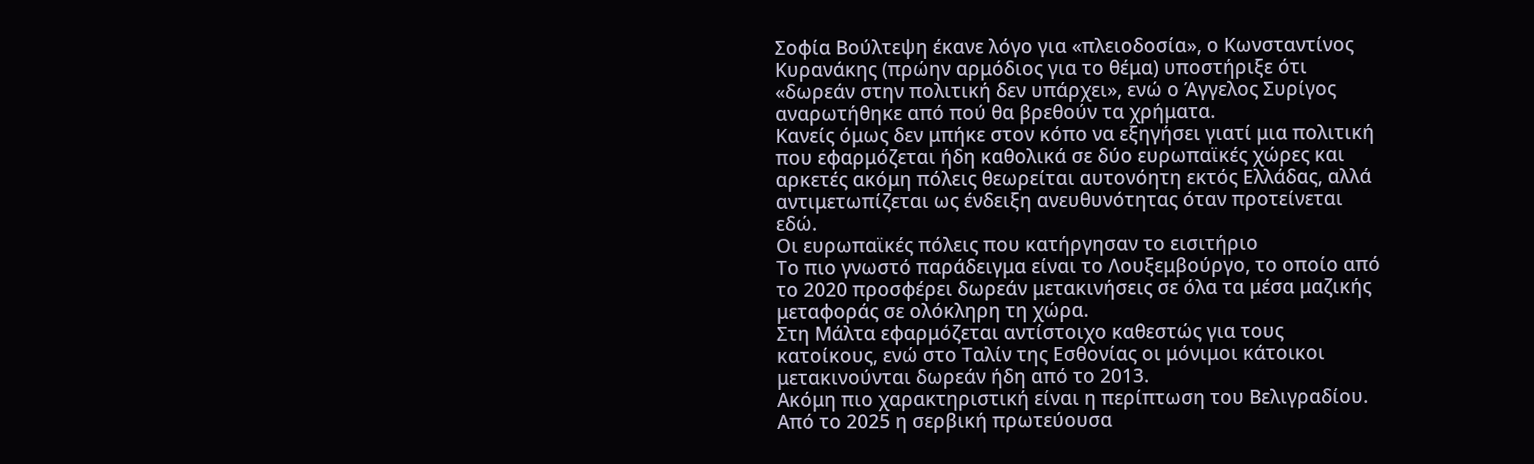Σοφία Βούλτεψη έκανε λόγο για «πλειοδοσία», ο Κωνσταντίνος Κυρανάκης (πρώην αρμόδιος για το θέμα) υποστήριξε ότι «δωρεάν στην πολιτική δεν υπάρχει», ενώ ο Άγγελος Συρίγος αναρωτήθηκε από πού θα βρεθούν τα χρήματα.
Κανείς όμως δεν μπήκε στον κόπο να εξηγήσει γιατί μια πολιτική που εφαρμόζεται ήδη καθολικά σε δύο ευρωπαϊκές χώρες και αρκετές ακόμη πόλεις θεωρείται αυτονόητη εκτός Ελλάδας, αλλά αντιμετωπίζεται ως ένδειξη ανευθυνότητας όταν προτείνεται εδώ.
Οι ευρωπαϊκές πόλεις που κατήργησαν το εισιτήριο
Το πιο γνωστό παράδειγμα είναι το Λουξεμβούργο, το οποίο από το 2020 προσφέρει δωρεάν μετακινήσεις σε όλα τα μέσα μαζικής μεταφοράς σε ολόκληρη τη χώρα.
Στη Μάλτα εφαρμόζεται αντίστοιχο καθεστώς για τους κατοίκους, ενώ στο Ταλίν της Εσθονίας οι μόνιμοι κάτοικοι μετακινούνται δωρεάν ήδη από το 2013.
Ακόμη πιο χαρακτηριστική είναι η περίπτωση του Βελιγραδίου. Από το 2025 η σερβική πρωτεύουσα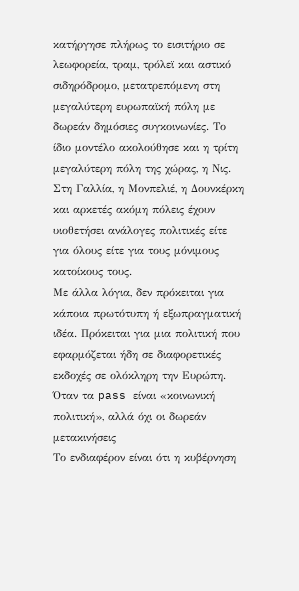κατήργησε πλήρως το εισιτήριο σε λεωφορεία, τραμ, τρόλεϊ και αστικό σιδηρόδρομο, μετατρεπόμενη στη μεγαλύτερη ευρωπαϊκή πόλη με δωρεάν δημόσιες συγκοινωνίες. Το ίδιο μοντέλο ακολούθησε και η τρίτη μεγαλύτερη πόλη της χώρας, η Νις.
Στη Γαλλία, η Μονπελιέ, η Δουνκέρκη και αρκετές ακόμη πόλεις έχουν υιοθετήσει ανάλογες πολιτικές είτε για όλους είτε για τους μόνιμους κατοίκους τους.
Με άλλα λόγια, δεν πρόκειται για κάποια πρωτότυπη ή εξωπραγματική ιδέα. Πρόκειται για μια πολιτική που εφαρμόζεται ήδη σε διαφορετικές εκδοχές σε ολόκληρη την Ευρώπη.
Όταν τα pass είναι «κοινωνική πολιτική», αλλά όχι οι δωρεάν μετακινήσεις
Το ενδιαφέρον είναι ότι η κυβέρνηση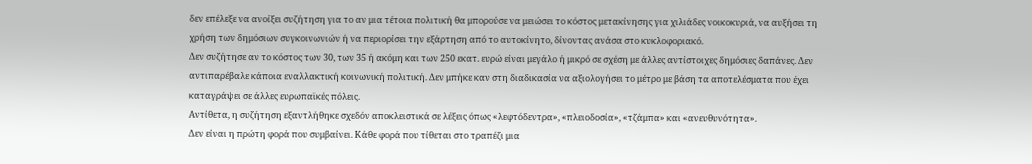δεν επέλεξε να ανοίξει συζήτηση για το αν μια τέτοια πολιτική θα μπορούσε να μειώσει το κόστος μετακίνησης για χιλιάδες νοικοκυριά, να αυξήσει τη χρήση των δημόσιων συγκοινωνιών ή να περιορίσει την εξάρτηση από το αυτοκίνητο, δίνοντας ανάσα στο κυκλοφοριακό.
Δεν συζήτησε αν το κόστος των 30, των 35 ή ακόμη και των 250 εκατ. ευρώ είναι μεγάλο ή μικρό σε σχέση με άλλες αντίστοιχες δημόσιες δαπάνες. Δεν αντιπαρέβαλε κάποια εναλλακτική κοινωνική πολιτική. Δεν μπήκε καν στη διαδικασία να αξιολογήσει το μέτρο με βάση τα αποτελέσματα που έχει καταγράψει σε άλλες ευρωπαϊκές πόλεις.
Αντίθετα, η συζήτηση εξαντλήθηκε σχεδόν αποκλειστικά σε λέξεις όπως «λεφτόδεντρα», «πλειοδοσία», «τζάμπα» και «ανευθυνότητα».
Δεν είναι η πρώτη φορά που συμβαίνει. Κάθε φορά που τίθεται στο τραπέζι μια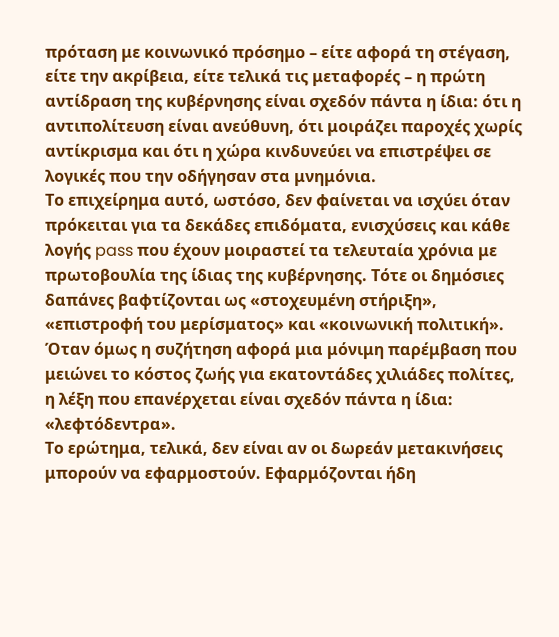πρόταση με κοινωνικό πρόσημο – είτε αφορά τη στέγαση, είτε την ακρίβεια, είτε τελικά τις μεταφορές – η πρώτη αντίδραση της κυβέρνησης είναι σχεδόν πάντα η ίδια: ότι η αντιπολίτευση είναι ανεύθυνη, ότι μοιράζει παροχές χωρίς αντίκρισμα και ότι η χώρα κινδυνεύει να επιστρέψει σε λογικές που την οδήγησαν στα μνημόνια.
Το επιχείρημα αυτό, ωστόσο, δεν φαίνεται να ισχύει όταν πρόκειται για τα δεκάδες επιδόματα, ενισχύσεις και κάθε λογής pass που έχουν μοιραστεί τα τελευταία χρόνια με πρωτοβουλία της ίδιας της κυβέρνησης. Τότε οι δημόσιες δαπάνες βαφτίζονται ως «στοχευμένη στήριξη», «επιστροφή του μερίσματος» και «κοινωνική πολιτική». Όταν όμως η συζήτηση αφορά μια μόνιμη παρέμβαση που μειώνει το κόστος ζωής για εκατοντάδες χιλιάδες πολίτες, η λέξη που επανέρχεται είναι σχεδόν πάντα η ίδια: «λεφτόδεντρα».
Το ερώτημα, τελικά, δεν είναι αν οι δωρεάν μετακινήσεις μπορούν να εφαρμοστούν. Εφαρμόζονται ήδη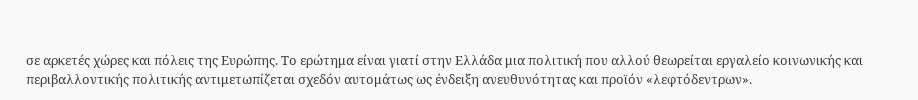σε αρκετές χώρες και πόλεις της Ευρώπης. Το ερώτημα είναι γιατί στην Ελλάδα μια πολιτική που αλλού θεωρείται εργαλείο κοινωνικής και περιβαλλοντικής πολιτικής αντιμετωπίζεται σχεδόν αυτομάτως ως ένδειξη ανευθυνότητας και προϊόν «λεφτόδεντρων».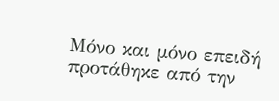Μόνο και μόνο επειδή προτάθηκε από την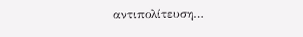αντιπολίτευση…